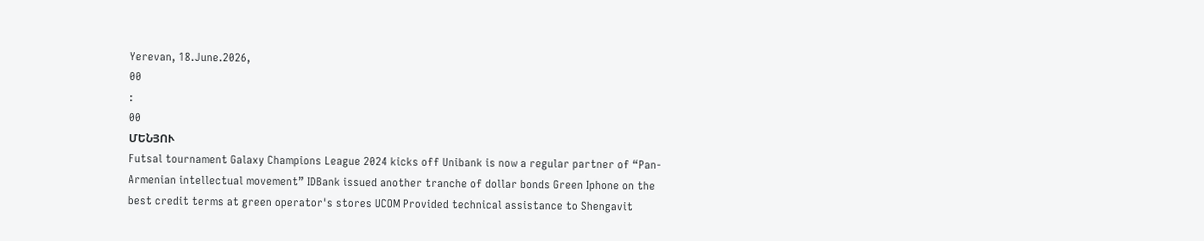Yerevan, 18.June.2026,
00
:
00
ՄԵՆՅՈՒ
Futsal tournament Galaxy Champions League 2024 kicks off Unibank is now a regular partner of “Pan-Armenian intellectual movement” IDBank issued another tranche of dollar bonds Green Iphone on the best credit terms at green operator's stores UCOM Provided technical assistance to Shengavit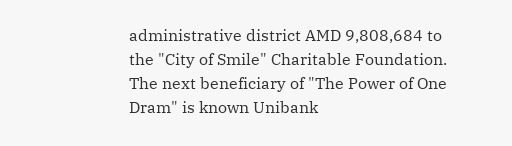administrative district AMD 9,808,684 to the "City of Smile" Charitable Foundation. The next beneficiary of "The Power of One Dram" is known Unibank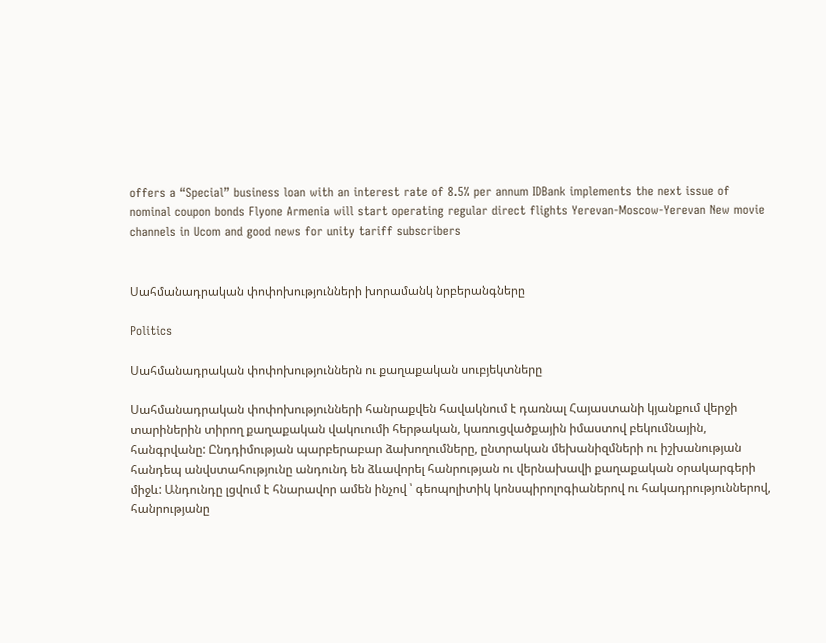offers a “Special” business loan with an interest rate of 8.5% per annum IDBank implements the next issue of nominal coupon bonds Flyone Armenia will start operating regular direct flights Yerevan-Moscow-Yerevan New movie channels in Ucom and good news for unity tariff subscribers


Սահմանադրական փոփոխությունների խորամանկ նրբերանգները

Politics

Սահմանադրական փոփոխություններն ու քաղաքական սուբյեկտները

Սահմանադրական փոփոխությունների հանրաքվեն հավակնում է դառնալ Հայաստանի կյանքում վերջի տարիներին տիրող քաղաքական վակուումի հերթական, կառուցվածքային իմաստով բեկումնային, հանգրվանը: Ընդդիմության պարբերաբար ձախողումները, ընտրական մեխանիզմների ու իշխանության հանդեպ անվստահությունը անդունդ են ձևավորել հանրության ու վերնախավի քաղաքական օրակարգերի միջև: Անդունդը լցվում է հնարավոր ամեն ինչով ՝ գեոպոլիտիկ կոնսպիրոլոգիաներով ու հակադրություններով, հանրությանը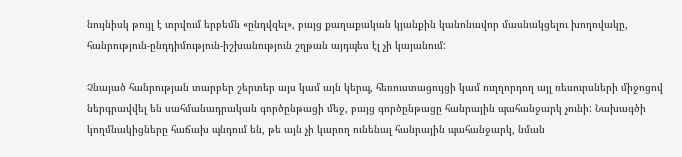նույնիսկ թույլ է տրվում երբեմն «ընդվզել», բայց քաղաքական կյանքին կանոնավոր մասնակցելու խողովակը, հանրություն-ընդդիմություն-իշխանություն շղթան այդպես էլ չի կայանում:

Չնայած հանրության տարբեր շերտեր այս կամ այն կերպ, հեռուստացույցի կամ ուղղորդող այլ ռեսուրսների միջոցով ներգրավվել են սահմանադրական գործընթացի մեջ, բայց գործընթացը հանրային պահանջարկ չունի: Նախագծի կողմնակիցները հաճախ պնդում են, թե այն չի կարող ունենալ հանրային պահանջարկ, նման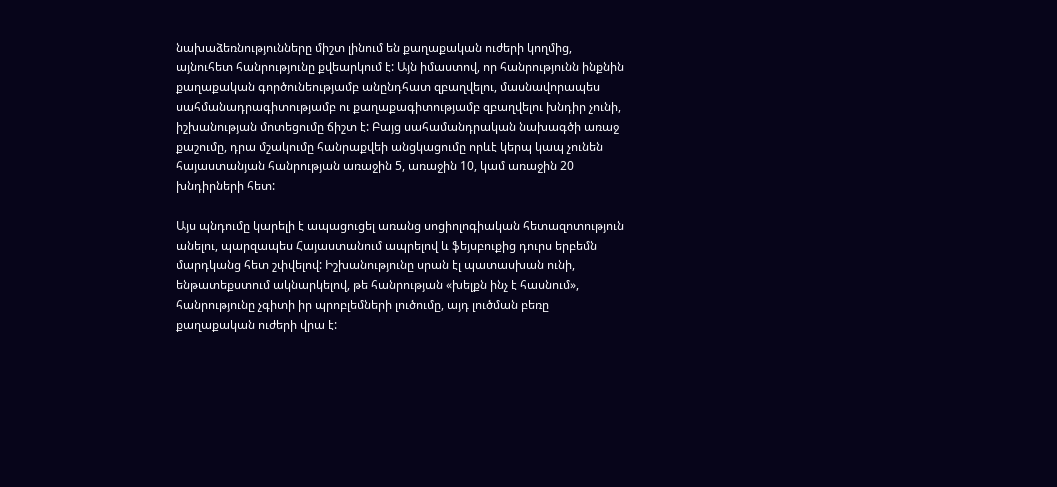նախաձեռնությունները միշտ լինում են քաղաքական ուժերի կողմից, այնուհետ հանրությունը քվեարկում է: Այն իմաստով, որ հանրությունն ինքնին քաղաքական գործունեությամբ անընդհատ զբաղվելու, մասնավորապես սահմանադրագիտությամբ ու քաղաքագիտությամբ զբաղվելու խնդիր չունի, իշխանության մոտեցումը ճիշտ է: Բայց սահամանդրական նախագծի առաջ քաշումը, դրա մշակումը հանրաքվեի անցկացումը որևէ կերպ կապ չունեն հայաստանյան հանրության առաջին 5, առաջին 10, կամ առաջին 20 խնդիրների հետ:

Այս պնդումը կարելի է ապացուցել առանց սոցիոլոգիական հետազոտություն անելու, պարզապես Հայաստանում ապրելով և ֆեյսբուքից դուրս երբեմն մարդկանց հետ շփվելով: Իշխանությունը սրան էլ պատասխան ունի, ենթատեքստում ակնարկելով, թե հանրության «խելքն ինչ է հասնում», հանրությունը չգիտի իր պրոբլեմների լուծումը, այդ լուծման բեռը քաղաքական ուժերի վրա է: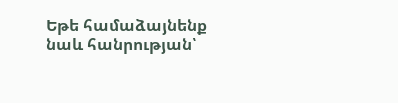Եթե համաձայնենք նաև հանրության՝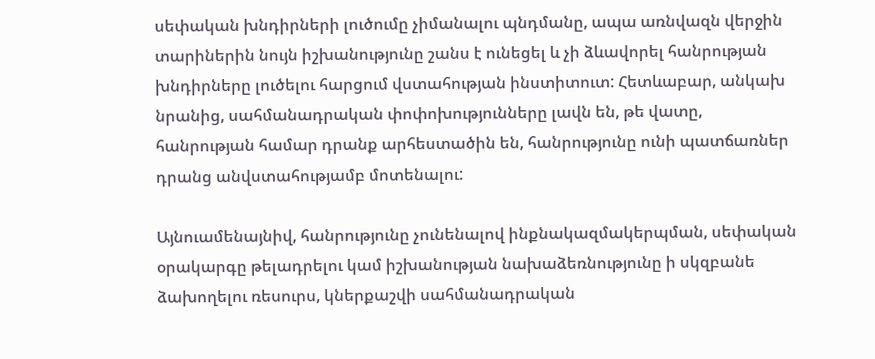սեփական խնդիրների լուծումը չիմանալու պնդմանը, ապա առնվազն վերջին տարիներին նույն իշխանությունը շանս է ունեցել և չի ձևավորել հանրության խնդիրները լուծելու հարցում վստահության ինստիտուտ: Հետևաբար, անկախ նրանից, սահմանադրական փոփոխությունները լավն են, թե վատը, հանրության համար դրանք արհեստածին են, հանրությունը ունի պատճառներ դրանց անվստահությամբ մոտենալու:

Այնուամենայնիվ, հանրությունը չունենալով ինքնակազմակերպման, սեփական օրակարգը թելադրելու կամ իշխանության նախաձեռնությունը ի սկզբանե ձախողելու ռեսուրս, կներքաշվի սահմանադրական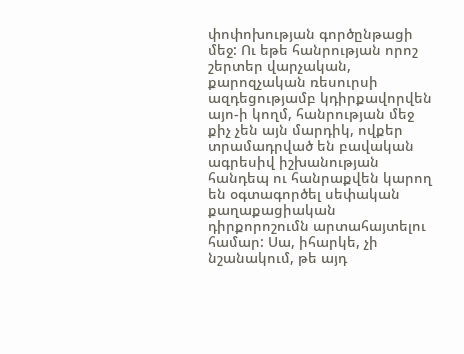փոփոխության գործընթացի մեջ: Ու եթե հանրության որոշ շերտեր վարչական, քարոզչական ռեսուրսի ազդեցությամբ կդիրքավորվեն այո-ի կողմ, հանրության մեջ քիչ չեն այն մարդիկ, ովքեր տրամադրված են բավական ագրեսիվ իշխանության հանդեպ ու հանրաքվեն կարող են օգտագործել սեփական քաղաքացիական դիրքորոշումն արտահայտելու համար: Սա, իհարկե, չի նշանակում, թե այդ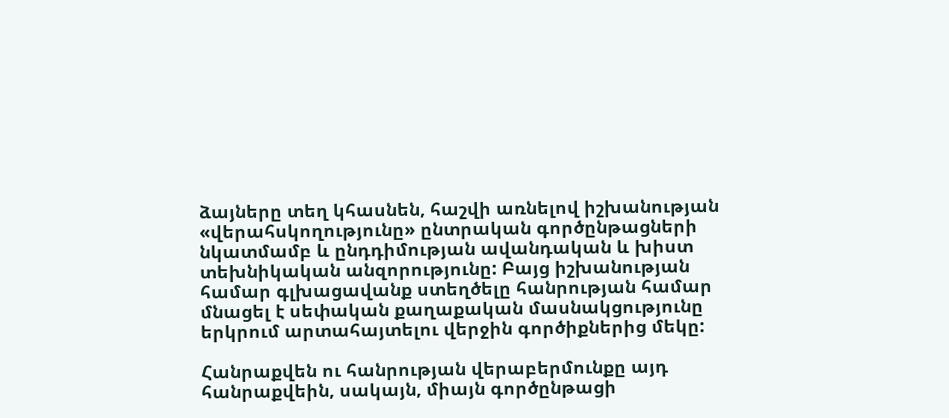ձայները տեղ կհասնեն, հաշվի առնելով իշխանության «վերահսկողությունը» ընտրական գործընթացների նկատմամբ և ընդդիմության ավանդական և խիստ տեխնիկական անզորությունը: Բայց իշխանության համար գլխացավանք ստեղծելը հանրության համար մնացել է սեփական քաղաքական մասնակցությունը երկրում արտահայտելու վերջին գործիքներից մեկը:

Հանրաքվեն ու հանրության վերաբերմունքը այդ հանրաքվեին, սակայն, միայն գործընթացի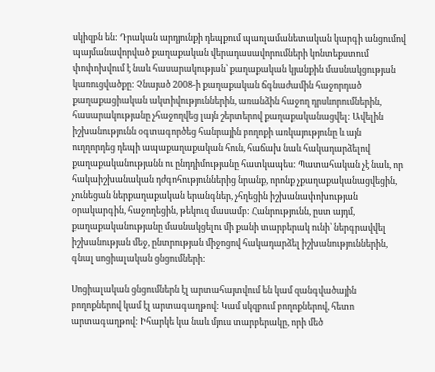սկիզբն են: Դրական արդյունքի դեպքում պառլամանետական կարգի անցումով պայմանավորված քաղաքական վերադասավորումների կոնտեքստում փոփոխվում է նաև հասարակության՝ քաղաքական կյանքին մասնակցության կառուցվածքը: Չնայած 2008-ի քաղաքական ճգնաժամին հաջորդած քաղաքացիական ակտիվություններին, առանձին հաջող դրսևորումներին, հասարակությանը չհաջողվեց լայն շերտերով քաղաքականացվել: Ավելին իշխանությունն օգտագործեց հանրային բողոքի առկայությունը և այն ուղղորդեց դեպի ապաքաղաքական հուն, հաճախ նաև հակադարձելով քաղաքականությանն ու ընդդիմությանը հատկապես: Պատահական չէ նաև, որ հակաիշխանական դժգոհություններից նրանք, որոնք չքաղաքականացվեցին, չունեցան ներքաղաքական երանգներ, չհղեցին իշխանափոխության օրակարգին, հաջողեցին, թեկուզ մասամբ: Հանրությունն, ըստ այդմ, քաղաքականությանը մասնակցելու մի քանի տարբերակ ունի՝ ներգրավվել իշխանության մեջ, ընտրության միջոցով հակադարձել իշխանություններին, գնալ սոցիալական ցնցումների:

Սոցիալական ցնցումներն էլ արտահայտվում են կամ զանգվածային բողոքներով կամ էլ արտագաղթով: Կամ սկզբում բողոքներով, հետո արտագաղթով: Իհարկե կա նաև մյուս տարբերակը, որի մեծ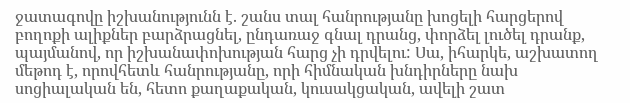ջատագովը իշխանությունն է. շանս տալ հանրությանը խոցելի հարցերով բողոքի ալիքներ բարձրացնել, ընդառաջ գնալ դրանց, փորձել լուծել դրանք, պայմանով, որ իշխանափոխության հարց չի դրվելու: Սա, իհարկե, աշխատող մեթոդ է, որովհետև հանրությանը, որի հիմնական խնդիրները նախ սոցիալական են, հետո քաղաքական, կուսակցական, ավելի շատ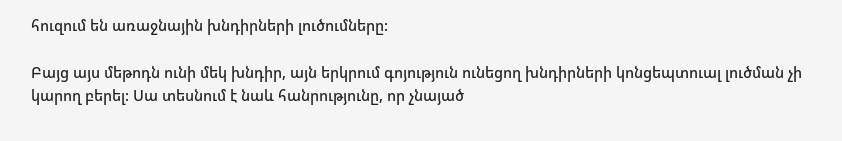հուզում են առաջնային խնդիրների լուծումները:

Բայց այս մեթոդն ունի մեկ խնդիր, այն երկրում գոյություն ունեցող խնդիրների կոնցեպտուալ լուծման չի կարող բերել: Սա տեսնում է նաև հանրությունը, որ չնայած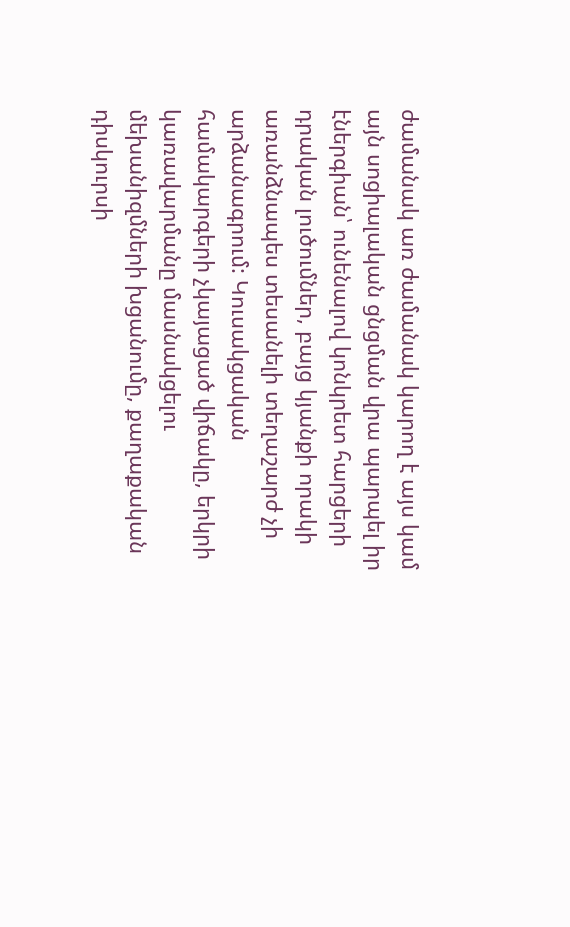ժամանակ առ ժամանակ կարող է այս կամ այն սոցիալական ցնցման վրա պարպել իր էներգիան՝ ունենալով կոնկրետ հարցերի դրական լուծումներ, բայց կյանքի որակի առանձնապես տեսանելի տեղաշարժ չի արձանագրում: Կուսակցական համակարգերի չկայացած վիճակը, երկրի կառավարմանը մասնակցելու մեխանիզմների խցանումը, քաղաքական դիսկուրսի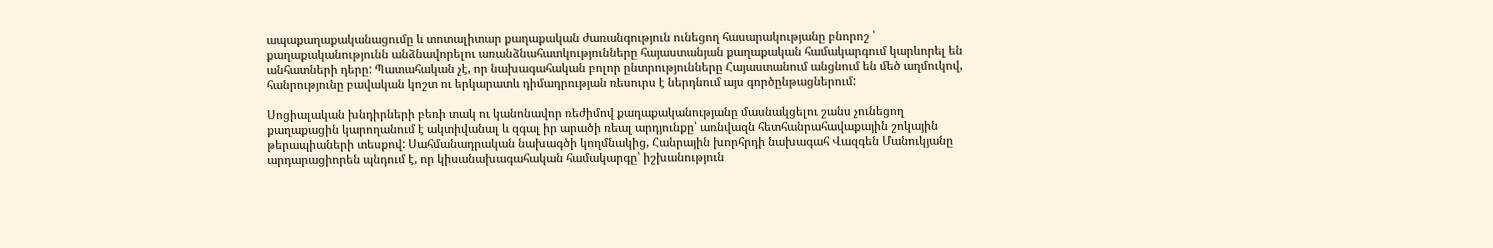ապաքաղաքականացումը և տոտալիտար քաղաքական ժառանգություն ունեցող հասարակությանը բնորոշ ՝ քաղաքականությունն անձնավորելու առանձնահատկությունները հայաստանյան քաղաքական համակարգում կարևորել են անհատների դերը: Պատահական չէ, որ նախագահական բոլոր ընտրությունները Հայաստանում անցնում են մեծ աղմուկով, հանրությունը բավական կոշտ ու երկարատև դիմադրության ռեսուրս է ներդնում այս գործընթացներում:

Սոցիալական խնդիրների բեռի տակ ու կանոնավոր ռեժիմով քաղաքականությանը մասնակցելու շանս չունեցող քաղաքացին կարողանում է ակտիվանալ և զգալ իր արածի ռեալ արդյունքը՝ առնվազն հետհանրահավաքային շոկային թերապիաների տեսքով: Սահմանադրական նախագծի կողմնակից, Հանրային խորհրդի նախագահ Վազգեն Մանուկյանը արդարացիորեն պնդում է, որ կիսանախագահական համակարգը՝ իշխանություն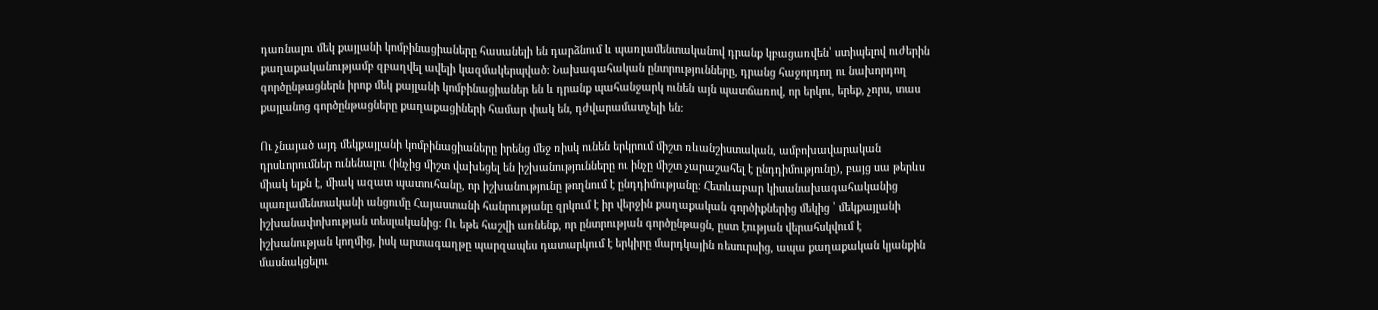դառնալու մեկ քայլանի կոմբինացիաները հասանելի են դարձնում և պառլամենտականով դրանք կբացառվեն՝ ստիպելով ուժերին քաղաքականությամբ զբաղվել ավելի կազմակերպված: Նախագահական ընտրությունները, դրանց հաջորդող ու նախորդող գործընթացներն իրոք մեկ քայլանի կոմբինացիաներ են և դրանք պահանջարկ ունեն այն պատճառով, որ երկու, երեք, չորս, տաս քայլանոց գործընթացները քաղաքացիների համար փակ են, դժվարամատչելի են:

Ու չնայած այդ մեկքայլանի կոմբինացիաները իրենց մեջ ռիսկ ունեն երկրում միշտ ռևանշիստական, ամբոխավարական դրսևորումներ ունենալու (ինչից միշտ վախեցել են իշխանությունները ու ինչը միշտ չարաշահել է ընդդիմությունը), բայց սա թերևս միակ ելքն է, միակ ազատ պատուհանը, որ իշխանությունը թողնում է ընդդիմությանը: Հետևաբար կիսանախագահականից պառլամենտականի անցումը Հայաստանի հանրությանը զրկում է իր վերջին քաղաքական գործիքներից մեկից ՝ մեկքայլանի իշխանափոխության տեսլականից: Ու եթե հաշվի առնենք, որ ընտրության գործընթացն, ըստ էության վերահսկվում է իշխանության կողմից, իսկ արտագաղթը պարզապես դատարկում է երկիրը մարդկային ռեսուրսից, ապա քաղաքական կյանքին մասնակցելու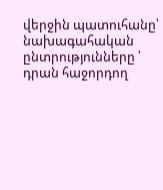վերջին պատուհանը՝ նախագահական ընտրությունները ՝ դրան հաջորդող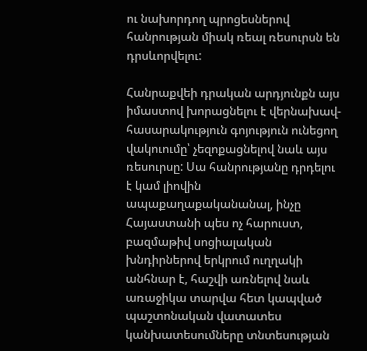ու նախորդող պրոցեսներով հանրության միակ ռեալ ռեսուրսն են դրսևորվելու:

Հանրաքվեի դրական արդյունքն այս իմաստով խորացնելու է վերնախավ-հասարակություն գոյություն ունեցող վակուումը՝ չեզոքացնելով նաև այս ռեսուրսը: Սա հանրությանը դրդելու է կամ լիովին ապաքաղաքականանալ, ինչը Հայաստանի պես ոչ հարուստ, բազմաթիվ սոցիալական խնդիրներով երկրում ուղղակի անհնար է, հաշվի առնելով նաև առաջիկա տարվա հետ կապված պաշտոնական վատատես կանխատեսումները տնտեսության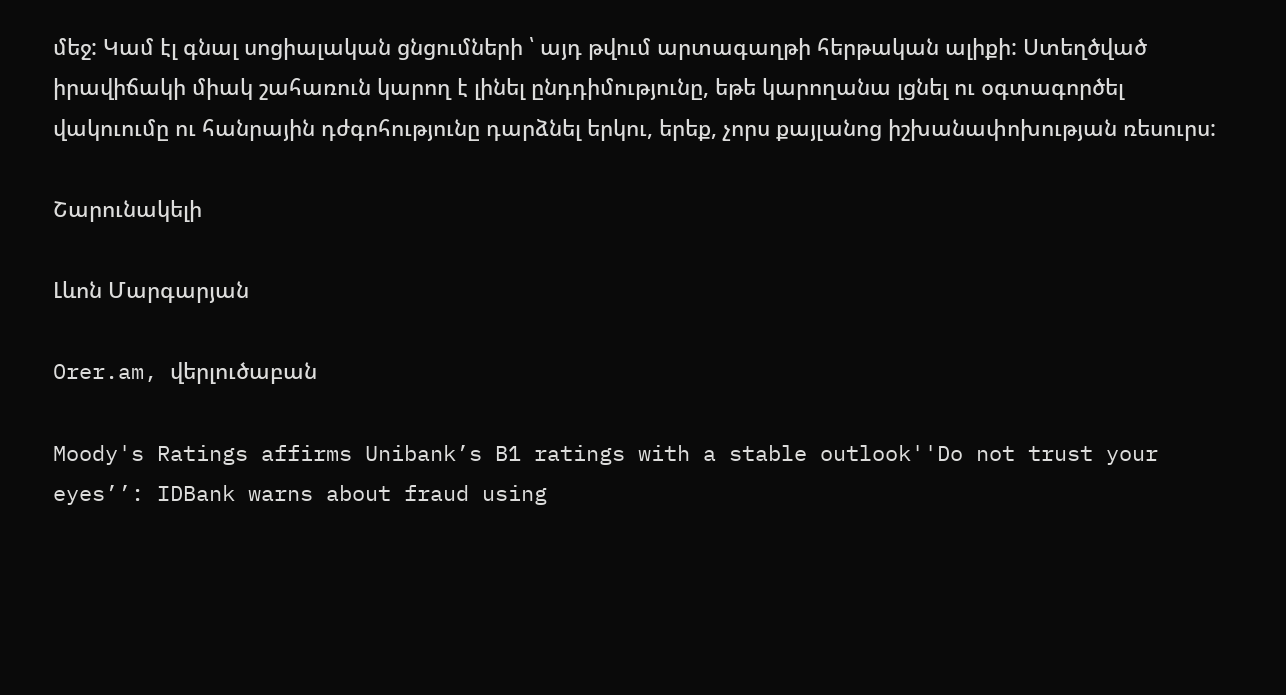մեջ: Կամ էլ գնալ սոցիալական ցնցումների ՝ այդ թվում արտագաղթի հերթական ալիքի: Ստեղծված իրավիճակի միակ շահառուն կարող է լինել ընդդիմությունը, եթե կարողանա լցնել ու օգտագործել վակուումը ու հանրային դժգոհությունը դարձնել երկու, երեք, չորս քայլանոց իշխանափոխության ռեսուրս:

Շարունակելի

Լևոն Մարգարյան

Orer.am, վերլուծաբան

Moody's Ratings affirms Unibank’s B1 ratings with a stable outlook''Do not trust your eyes’’: IDBank warns about fraud using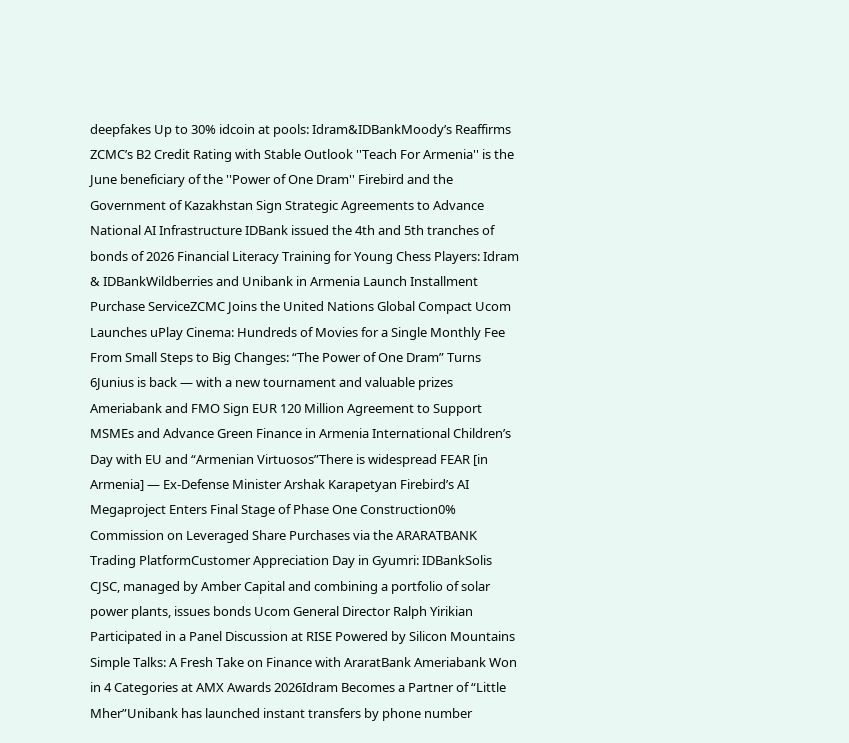deepfakes Up to 30% idcoin at pools: Idram&IDBankMoody’s Reaffirms ZCMC’s B2 Credit Rating with Stable Outlook ''Teach For Armenia'' is the June beneficiary of the ''Power of One Dram'' Firebird and the Government of Kazakhstan Sign Strategic Agreements to Advance National AI Infrastructure IDBank issued the 4th and 5th tranches of bonds of 2026 Financial Literacy Training for Young Chess Players: Idram & IDBankWildberries and Unibank in Armenia Launch Installment Purchase ServiceZCMC Joins the United Nations Global Compact Ucom Launches uPlay Cinema: Hundreds of Movies for a Single Monthly Fee From Small Steps to Big Changes: “The Power of One Dram” Turns 6Junius is back — with a new tournament and valuable prizes Ameriabank and FMO Sign EUR 120 Million Agreement to Support MSMEs and Advance Green Finance in Armenia International Children’s Day with EU and “Armenian Virtuosos”There is widespread FEAR [in Armenia] — Ex-Defense Minister Arshak Karapetyan Firebird’s AI Megaproject Enters Final Stage of Phase One Construction0% Commission on Leveraged Share Purchases via the ARARATBANK Trading PlatformCustomer Appreciation Day in Gyumri: IDBankSolis CJSC, managed by Amber Capital and combining a portfolio of solar power plants, issues bonds Ucom General Director Ralph Yirikian Participated in a Panel Discussion at RISE Powered by Silicon Mountains Simple Talks: A Fresh Take on Finance with AraratBank Ameriabank Won in 4 Categories at AMX Awards 2026Idram Becomes a Partner of “Little Mher”Unibank has launched instant transfers by phone number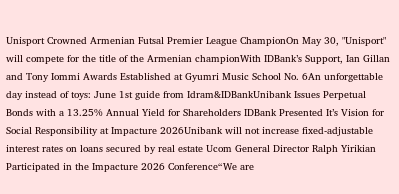Unisport Crowned Armenian Futsal Premier League ChampionOn May 30, "Unisport" will compete for the title of the Armenian championWith IDBank’s Support, Ian Gillan and Tony Iommi Awards Established at Gyumri Music School No. 6An unforgettable day instead of toys: June 1st guide from Idram&IDBankUnibank Issues Perpetual Bonds with a 13.25% Annual Yield for Shareholders IDBank Presented It’s Vision for Social Responsibility at Impacture 2026Unibank will not increase fixed-adjustable interest rates on loans secured by real estate Ucom General Director Ralph Yirikian Participated in the Impacture 2026 Conference“We are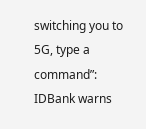switching you to 5G, type a command”: IDBank warns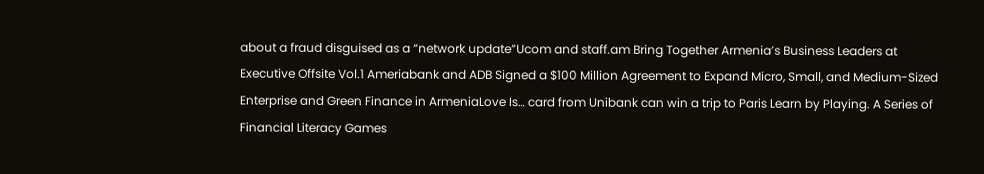about a fraud disguised as a “network update”Ucom and staff.am Bring Together Armenia’s Business Leaders at Executive Offsite Vol.1 Ameriabank and ADB Signed a $100 Million Agreement to Expand Micro, Small, and Medium-Sized Enterprise and Green Finance in ArmeniaLove Is… card from Unibank can win a trip to Paris Learn by Playing. A Series of Financial Literacy Games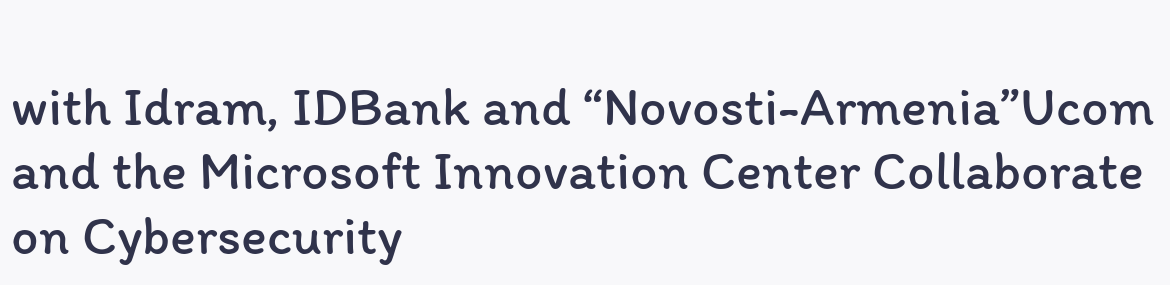with Idram, IDBank and “Novosti-Armenia”Ucom and the Microsoft Innovation Center Collaborate on Cybersecurity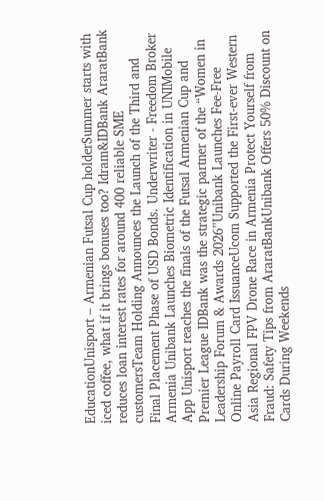EducationUnisport – Armenian Futsal Cup holderSummer starts with iced coffee, what if it brings bonuses too? Idram&IDBank AraratBank reduces loan interest rates for around 400 reliable SME customersTeam Holding Announces the Launch of the Third and Final Placement Phase of USD Bonds. Underwriter - Freedom Broker Armenia Unibank Launches Biometric Identification in UNIMobile App Unisport reaches the finals of the Futsal Armenian Cup and Premier League IDBank was the strategic partner of the “Women in Leadership Forum & Awards 2026”Unibank Launches Fee-Free Online Payroll Card IssuanceUcom Supported the First-ever Western Asia Regional FPV Drone Race in Armenia Protect Yourself from Fraud: Safety Tips from AraratBankUnibank Offers 50% Discount on Cards During Weekends